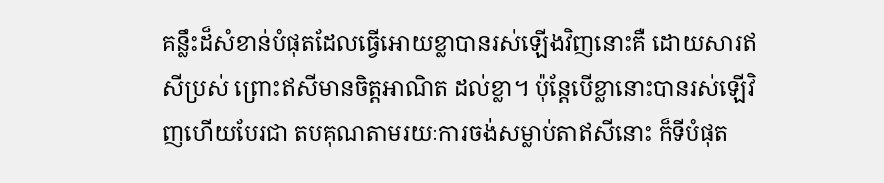គន្លឹះដ៏សំខាន់បំផុតដែលធ្វើអោយខ្លាបានរស់ឡើងវិញនោះគឺ ដោយសារឥសីប្រស់ ព្រោះឥសីមានចិត្តអាណិត ដល់ខ្លា។ ប៉ុន្តែបើខ្លានោះបានរស់ឡើវិញហើយបែរជា តបគុណតាមរយៈការចង់សម្លាប់តាឥសីនោះ ក៏ទីបំផុត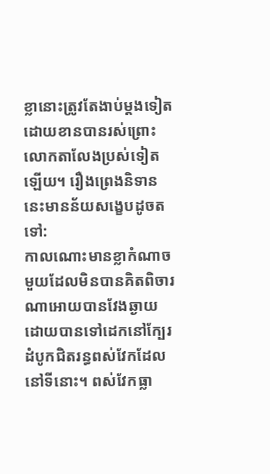ខ្លានោះត្រូវតែងាប់ម្តងទៀតដោយខានបានរស់ព្រោះលោកតាលែងប្រស់ទៀតឡើយ។ រឿងព្រេងនិទាននេះមានន័យសង្ខេបដូចតទៅ:
កាលណោះមានខ្លាកំណាចមួយដែលមិនបានគិតពិចារណាអោយបានវែងឆ្ងាយដោយបានទៅដេកនៅក្បែរដំបូកជិតរន្ធពស់វែកដែលនៅទីនោះ។ ពស់វែកធ្លា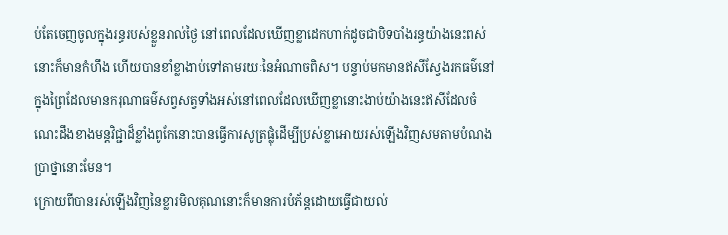ប់តែចេញចូលក្នុងរន្ធរបស់ខ្លួនរាល់ថ្ងៃ នៅពេលដែលឃើញខ្លាដេកហាក់ដូចជាបិទបាំងរន្ធយ៉ាងនេះពស់នោះក៏មានកំហឹង ហើយបានខាំខ្លាងាប់ទៅតាមរយៈនៃអំណាចពិស។ បន្ទាប់មកមានឥសីស្វែងរកធម៌នៅក្នុងព្រៃដែលមានករុណាធម៌សព្វសត្វទាំងអស់នៅពេលដែលឃើញខ្លានោះងាប់យ៉ាងនេះឥសីដែលចំណេះដឹងខាងមន្តវិជ្ជាដ៏ខ្លាំងពូកែនោះបានធ្វើការសូត្រផ្លុំដើម្បីប្រស់ខ្លាអោយរស់ឡើងវិញសមតាមបំណងប្រាថ្នានោះមែន។
ក្រោយពីបានរស់ឡើងវិញនៃខ្លារមិលគុណនោះក៏មានការបំភ័ន្តដោយធ្វើជាយល់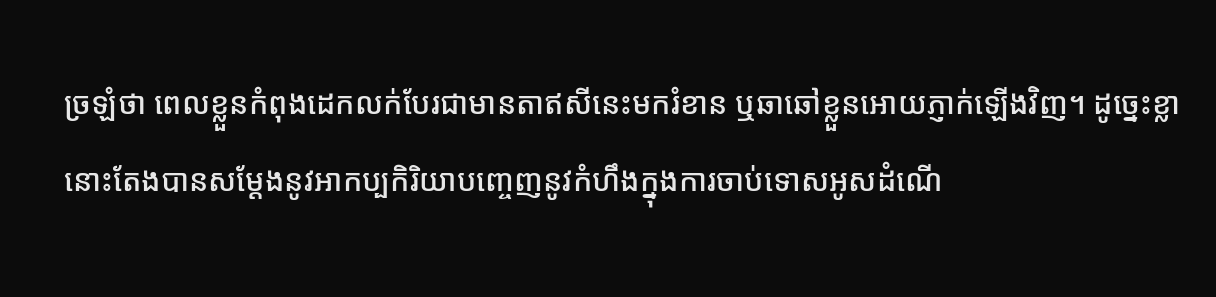ច្រឡំថា ពេលខ្លួនកំពុងដេកលក់បែរជាមានតាឥសីនេះមករំខាន ឬឆាឆៅខ្លួនអោយភ្ញាក់ឡើងវិញ។ ដូច្នេះខ្លានោះតែងបានសម្តែងនូវអាកប្បកិរិយាបញ្ចេញនូវកំហឹងក្នុងការចាប់ទោសអូសដំណើ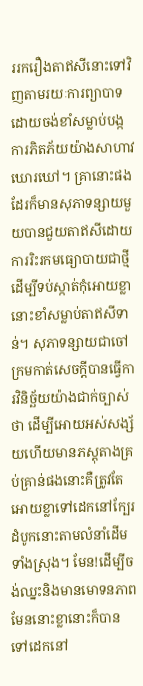ររករឿងតាឥសីនោះទៅវិញតាមរយៈការព្យាបាទដោយចង់ខាំសម្លាប់បង្កការភិតភ័យយ៉ាងសាហាវឃោរឃៅ។ គ្រានោះផងដែរក៏មានសុភាទន្សាយមួយបានជួយតាឥសីដោយការរិះរកមធ្យោបាយជាថ្មីដើម្បីទប់ស្កាត់កុំអោយខ្លានោះខាំសម្លាប់តាឥសីទាន់។ សុភាទន្សាយជាចៅក្រមកាត់សេចក្តីបានធ្វើការវិនិច្ឆ័យយ៉ាងជាក់ច្បាស់ថា ដើម្បីអោយអស់សង្ស័យហើយមានភស្តុតាងគ្រប់គ្រាន់ផងនោះគឺត្រូវតែអោយខ្លាទៅដេកនៅក្បែរដំបូកនោះតាមលំនាំដើមទាំងស្រុង។ មែន!ដើម្បីចង់ឈ្នះនិងមានមោទនភាពមែននោះខ្លានោះក៏បានទៅដេកនៅ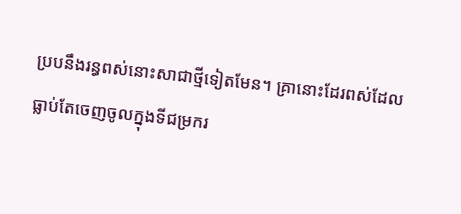ប្របនឹងរន្ធពស់នោះសាជាថ្មីទៀតមែន។ គ្រានោះដែរពស់ដែលធ្លាប់តែចេញចូលក្នុងទីជម្រករ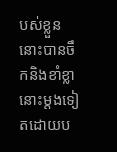បស់ខ្លួននោះបានចឹកនិងខាំខ្លានោះម្តងទៀតដោយប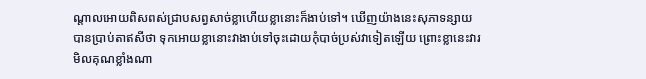ណ្តាលអោយពិសពស់ជ្រាបសព្វសាច់ខ្លាហើយខ្លានោះក៏ងាប់ទៅ។ ឃើញយ៉ាងនេះសុភាទន្សាយបានប្រាប់តាឥសីថា ទុកអោយខ្លានោះវាងាប់ទៅចុះដោយកុំបាច់ប្រស់វាទៀតឡើយ ព្រោះខ្លានេះវារមិលគុណខ្លាំងណា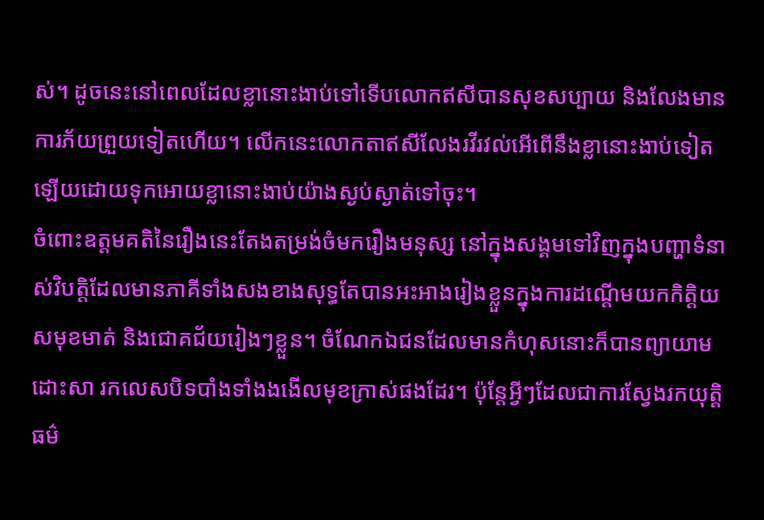ស់។ ដូចនេះនៅពេលដែលខ្លានោះងាប់ទៅទើបលោកឥសីបានសុខសប្បាយ និងលែងមានការភ័យព្រួយទៀតហើយ។ លើកនេះលោកតាឥសីលែងរវីរវល់អើពើនឹងខ្លានោះងាប់ទៀតឡើយដោយទុកអោយខ្លានោះងាប់យ៉ាងស្ងប់ស្ងាត់ទៅចុះ។
ចំពោះឧត្តមគតិនៃរឿងនេះតែងតម្រង់ចំមករឿងមនុស្ស នៅក្នុងសង្គមទៅវិញក្នុងបញ្ហាទំនាស់វិបត្តិដែលមានភាគីទាំងសងខាងសុទ្ធតែបានអះអាងរៀងខ្លួនក្នុងការដណ្តើមយកកិត្តិយសមុខមាត់ និងជោគជ័យរៀងៗខ្លួន។ ចំណែកឯជនដែលមានកំហុសនោះក៏បានព្យាយាមដោះសា រកលេសបិទបាំងទាំងងងើលមុខក្រាស់ផងដែរ។ ប៉ុន្តែអ្វីៗដែលជាការស្វែងរកយុត្តិធម៌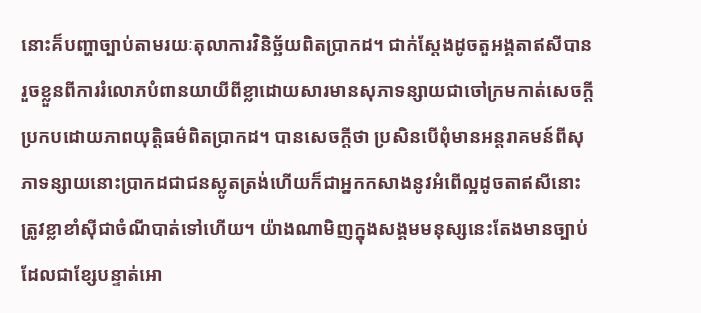នោះគ៏បញ្ហាច្បាប់តាមរយៈតុលាការវិនិច្ឆ័យពិតប្រាកដ។ ជាក់ស្តែងដូចតួអង្គតាឥសីបានរួចខ្លួនពីការរំលោភបំពានយាយីពីខ្លាដោយសារមានសុភាទន្សាយជាចៅក្រមកាត់សេចក្តីប្រកបដោយភាពយុត្តិធម៌ពិតប្រាកដ។ បានសេចក្តីថា ប្រសិនបើពុំមានអន្តរាគមន៍ពីសុភាទន្សាយនោះប្រាកដជាជនស្លូតត្រង់ហើយក៏ជាអ្នកកសាងនូវអំពើល្អដូចតាឥសីនោះត្រូវខ្លាខាំស៊ីជាចំណីបាត់ទៅហើយ។ យ៉ាងណាមិញក្នុងសង្គមមនុស្សនេះតែងមានច្បាប់ដែលជាខ្សែបន្ទាត់អោ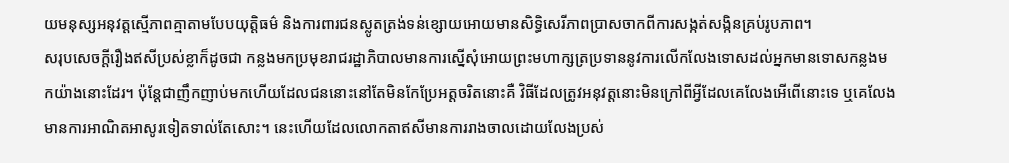យមនុស្សអនុវត្តស្មើភាពគ្មាតាមបែបយុត្តិធម៌ និងការពារជនស្លូតត្រង់ទន់ខ្សោយអោយមានសិទ្ធិសេរីភាពប្រាសចាកពីការសង្កត់សង្កិនគ្រប់រូបភាព។
សរុបសេចក្តីរឿងឥសីប្រស់ខ្លាក៏ដូចជា កន្លងមកប្រមុខរាជរដ្ឋាភិបាលមានការស្នើសុំអោយព្រះមហាក្សត្រប្រទាននូវការលើកលែងទោសដល់អ្នកមានទោសកន្លងមកយ៉ាងនោះដែរ។ ប៉ុន្តែជាញឹកញាប់មកហើយដែលជននោះនៅតែមិនកែប្រែអត្តចរិតនោះគឺ វិធីដែលត្រូវអនុវត្តនោះមិនក្រៅពីអ្វីដែលគេលែងអើពើនោះទេ ឬគេលែងមានការអាណិតអាសូរទៀតទាល់តែសោះ។ នេះហើយដែលលោកតាឥសីមានការរាងចាលដោយលែងប្រស់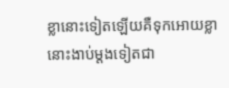ខ្លានោះទៀតឡើយគឺទុកអោយខ្លានោះងាប់ម្តងទៀតជា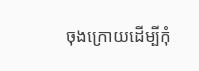ចុងក្រោយដើម្បីកុំ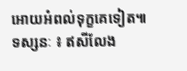អោយអំពល់ទុក្ខគេទៀត៕
ទស្សនៈ ៖ ឥសីលែង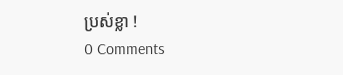ប្រស់ខ្លា !
0 Comments